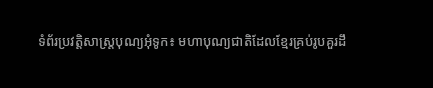ទំព័រប្រវត្តិសាស្ត្របុណ្យអុំទូក៖ មហាបុណ្យជាតិដែលខ្មែរគ្រប់រូបគួរដឹ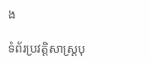ង

ទំព័រប្រវត្តិសាស្ត្របុ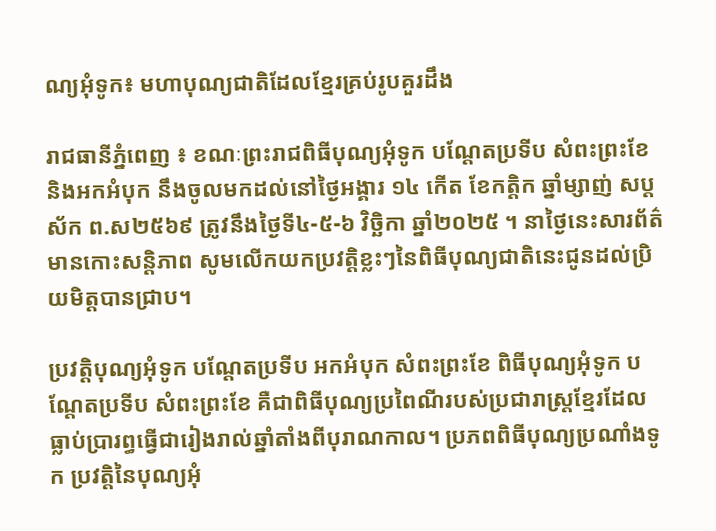ណ្យអុំទូក៖ មហាបុណ្យជាតិដែលខ្មែរគ្រប់រូបគួរដឹង

រាជធានីភ្នំពេញ ៖ ខណៈព្រះរាជពិធីបុណ្យអុំទូក បណ្តែតប្រទីប សំពះព្រះខែ និងអកអំបុក នឹងចូលមកដល់នៅថ្ងៃអង្គារ ១៤ កើត ខែកត្តិក ឆ្នាំម្សាញ់ សប្តស័ក ព.ស២៥៦៩ ត្រូវនឹងថ្ងៃទី៤-៥-៦ វិច្ឆិកា ឆ្នាំ២០២៥ ។ នាថ្ងៃនេះសារព័ត៌មានកោះសន្តិភាព សូមលើកយកប្រវត្តិខ្លះៗនៃពិធីបុណ្យជាតិនេះជូនដល់ប្រិយមិត្តបានជ្រាប។

ប្រវត្តិបុណ្យអុំទូក បណ្តែតប្រទីប អកអំបុក សំពះព្រះខែ ពិធីបុណ្យអុំទូក បណ្តែតប្រទីប សំពះព្រះខែ គឺជាពិធីបុណ្យប្រពៃណីរបស់ប្រជារាស្ត្រខ្មែរដែលធ្លាប់ប្រារព្ធធ្វើជារៀងរាល់ឆ្នាំតាំងពីបុរាណកាល។ ប្រភពពិធីបុណ្យប្រណាំងទូក ប្រវត្តិនៃបុណ្យអុំ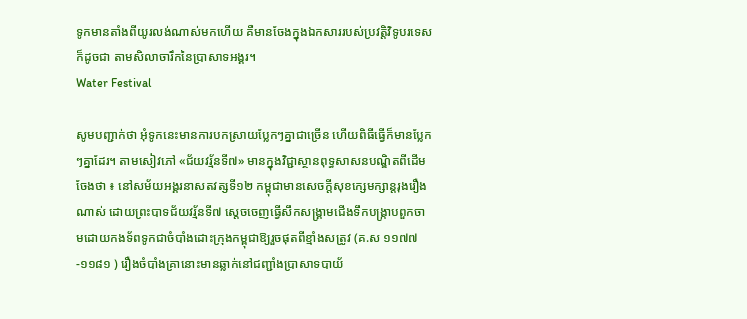ទូកមានតាំងពីយូរលង់ណាស់មកហើយ គឺមានចែងក្នុងឯកសាររបស់ប្រវត្តិវិទូបរទេសក៏ដូចជា តាមសិលាចារឹកនៃប្រាសាទអង្គរ។
Water Festival

សូមបញ្ជាក់ថា អុំទូកនេះមានការបកស្រាយប្លែកៗគ្នាជាច្រើន ហើយពិធីធ្វើក៏មានប្លែកៗគ្នាដែរ។ តាមសៀវភៅ «ជ័យវរ្ម័នទី៧» មានក្នុងវិជ្ជាស្ថានពុទ្ធសាសនបណ្ឌិតពីដើមចែងថា ៖ នៅសម័យអង្គរនាសតវត្សទី១២ កម្ពុជាមានសេចក្តីសុខក្សេមក្សាន្តរុងរឿងណាស់ ដោយព្រះបាទជ័យវរ្ម័នទី៧ ស្តេចចេញធ្វើសឹកសង្គ្រាមជើងទឹកបង្ក្រាបពួកចាមដោយកងទ័ពទូកជាចំបាំងដោះក្រុងកម្ពុជាឱ្យរួចផុតពីខ្មាំងសត្រូវ (គ.ស ១១៧៧-១១៨១ ) រឿងចំបាំងគ្រានោះមានឆ្លាក់នៅជញ្ជាំងប្រាសាទបាយ័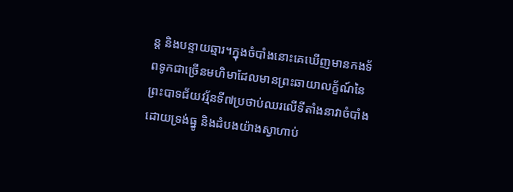ន្ត និងបន្ទាយឆ្មារ។ក្នុងចំបាំងនោះគេឃើញមានកងទ័ពទូកជាច្រើនមហិមាដែលមានព្រះឆាយាលក្ខ័ណ៍នៃព្រះបាទជ័យវរ្ម័នទី៧ប្រថាប់ឈរលើទីតាំងនាវាចំបាំងដោយទ្រង់ធ្នូ និងដំបងយ៉ាងស្វាហាប់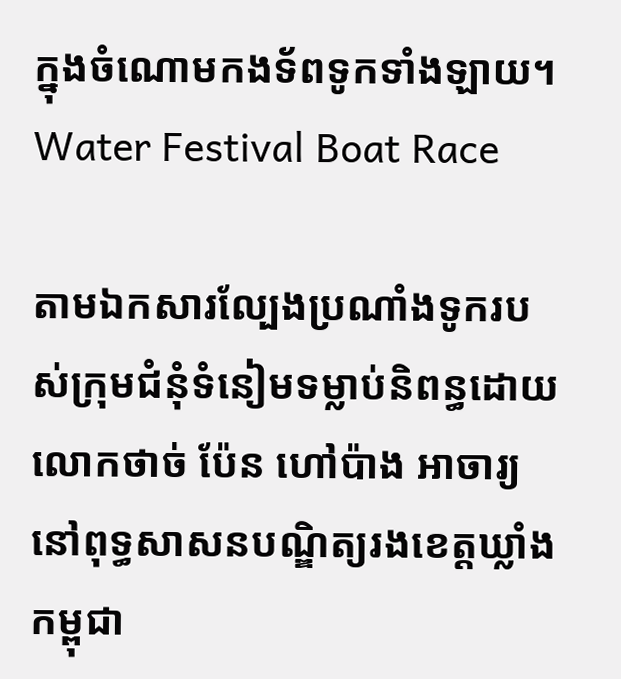ក្នុងចំណោមកងទ័ពទូកទាំងឡាយ។
Water Festival Boat Race

តាមឯកសារល្បែងប្រណាំងទូករបស់ក្រុមជំនុំទំនៀមទម្លាប់និពន្ធដោយលោកថាច់ ប៉ែន ហៅប៉ាង អាចារ្យនៅពុទ្ធសាសនបណ្ឌិត្យរងខេត្តឃ្លាំងកម្ពុជា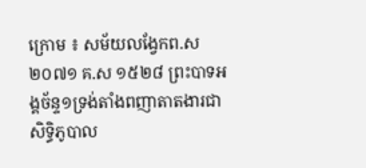ក្រោម ៖ សម័យលង្វែកព.ស ២០៧១ គ.ស ១៥២៨ ព្រះបាទអង្គច័ន្ទ១ទ្រង់តាំងពញាតាតងារជាសិទ្ធិភូបាល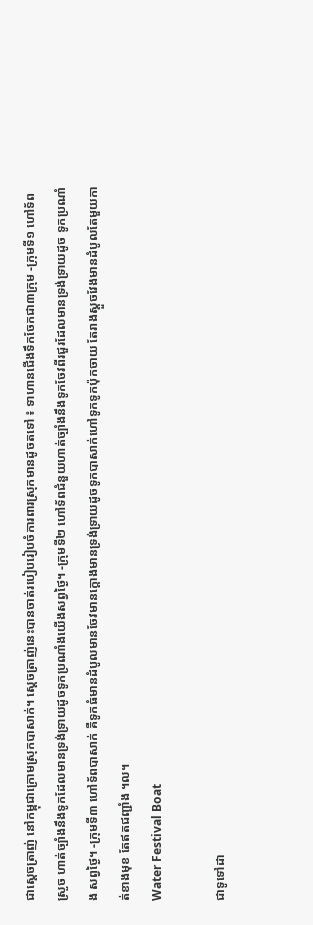ជាស្តេចត្រាញ់ នៅកម្ពុជាក្រោមស្រុកបាសាក់។ ស្តេចត្រាញ់នេះបានចាត់របៀបរៀបចំការពារស្រុកមានដូចតទៅ ៖ ទាហានជើងទឹកចែកជា៣ក្រុម -ក្រុមទី១ ហៅទ័ពស្រួច ហាត់ច្បាំងនឹងទូកដែលមានទ្រង់ទ្រាយដូចទូកប្រណាំងយើងសព្វថ្ងៃ។ -ក្រុមទី២ ហៅទ័ពជំនួយហាត់ច្បាំងនឹងទូកចែវពីរជួរដែលមានទ្រង់ទ្រាយដូច ទូកប្រណាំង សព្វថ្ងៃ។ -ក្រុមទី៣ ហៅទ័ពបាសាក់ គឺទូកធំមានដំបូលមានចែវមានក្តោងមានទ្រង់ទ្រាយដូចទូកបាសាក់ហៅទូកទូកប៉ុកចាយ តែរាងស្តួចវែងមានដំបូលតែមួយកាត់ខាងមុខ តែឥតជញ្ជាំង ។ល។
Water Festival Boat

ជាទូទៅដា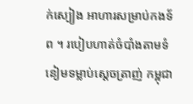ក់ស្បៀង អាហារសម្រាប់កងទ័ព ។ របៀបហាត់ចំបាំងតាមទំនៀមទម្លាប់ស្តេចត្រាញ់ កម្ពុជា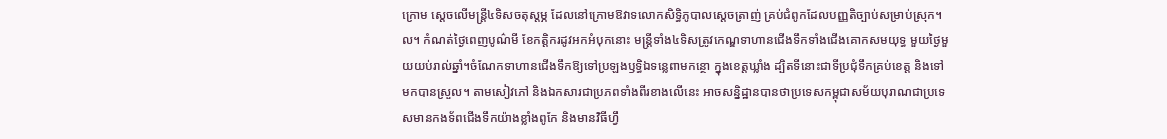ក្រោម ស្តេចលើមន្ត្រី៤ទិសចតុស្តម្ភ ដែលនៅក្រោមឱវាទលោកសិទ្ធិភូបាលស្តេចត្រាញ់ គ្រប់ជំពូកដែលបញ្ញតិច្បាប់សម្រាប់ស្រុក។ល។ កំណត់ថ្ងៃពេញបូណ៌មី ខែកត្តិករដូវអកអំបុកនោះ មន្ត្រីទាំង៤ទិសត្រូវកេណ្ឌទាហានជើងទឹកទាំងជើងគោកសមយុទ្ធ មួយថ្ងៃមួយយប់រាល់ឆ្នាំ។ចំណែកទាហានជើងទឹកឱ្យទៅប្រឡងឫទ្ធិឯទន្លេពាមកន្ថោ ក្នុងខេត្តឃ្លាំង ដ្បិតទីនោះជាទីប្រជុំទឹកគ្រប់ខេត្ត និងទៅមកបានស្រួល។ តាមសៀវភៅ និងឯកសារជាប្រភពទាំងពីរខាងលើនេះ អាចសន្និដ្ឋានបានថាប្រទេសកម្ពុជាសម័យបុរាណជាប្រទេសមានកងទ័ពជើងទឹកយ៉ាងខ្លាំងពូកែ និងមានវិធីហ្វឹ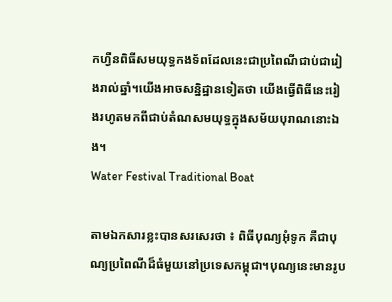កហ្វឺនពិធីសមយុទ្ធកងទ័ពដែលនេះជាប្រពៃណីជាប់ជារៀងរាល់ឆ្នាំ។យើងអាចសន្និដ្ឋានទៀតថា យើងធ្វើពិធីនេះរៀងរហូតមកពីជាប់តំណសមយុទ្ធក្នុងសម័យបុរាណនោះឯង។
Water Festival Traditional Boat

តាមឯកសារខ្លះបានសរសេរថា ៖ ពិធីបុណ្យអុំទូក គឺជាបុណ្យប្រពៃណីដ៏ធំមួយនៅប្រទេសកម្ពុជា។បុណ្យនេះមានរូប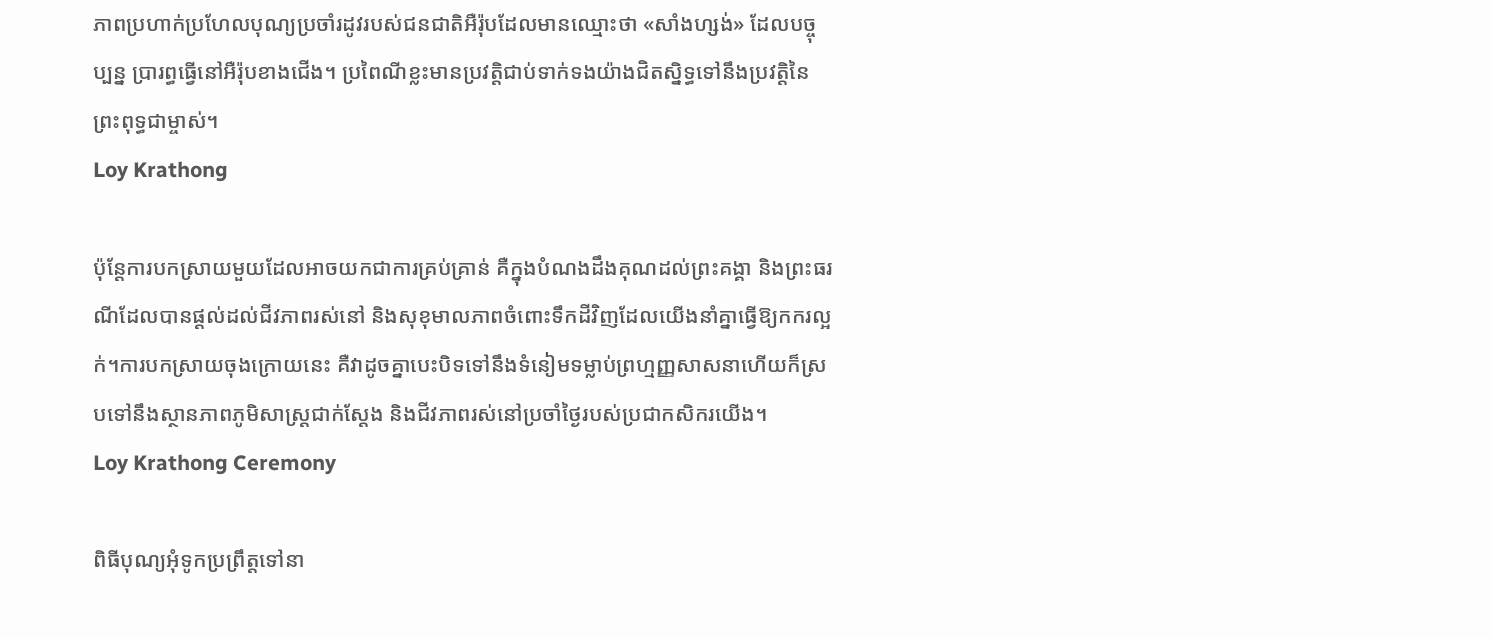ភាពប្រហាក់ប្រហែលបុណ្យប្រចាំរដូវរបស់ជនជាតិអឺរ៉ុបដែលមានឈ្មោះថា «សាំងហ្សង់» ដែលបច្ចុប្បន្ន ប្រារព្ធធ្វើនៅអឺរ៉ុបខាងជើង។ ប្រពៃណីខ្លះមានប្រវត្តិជាប់ទាក់ទងយ៉ាងជិតស្និទ្ធទៅនឹងប្រវត្តិនៃព្រះពុទ្ធជាម្ចាស់។
Loy Krathong

ប៉ុន្តែការបកស្រាយមួយដែលអាចយកជាការគ្រប់គ្រាន់ គឺក្នុងបំណងដឹងគុណដល់ព្រះគង្គា និងព្រះធរណីដែលបានផ្តល់ដល់ជីវភាពរស់នៅ និងសុខុមាលភាពចំពោះទឹកដីវិញដែលយើងនាំគ្នាធ្វើឱ្យកករល្អក់។ការបកស្រាយចុងក្រោយនេះ គឺវាដូចគ្នាបេះបិទទៅនឹងទំនៀមទម្លាប់ព្រហ្មញ្ញសាសនាហើយក៏ស្របទៅនឹងស្ថានភាពភូមិសាស្ត្រជាក់ស្តែង និងជីវភាពរស់នៅប្រចាំថ្ងៃរបស់ប្រជាកសិករយើង។
Loy Krathong Ceremony

ពិធីបុណ្យអុំទូកប្រព្រឹត្តទៅនា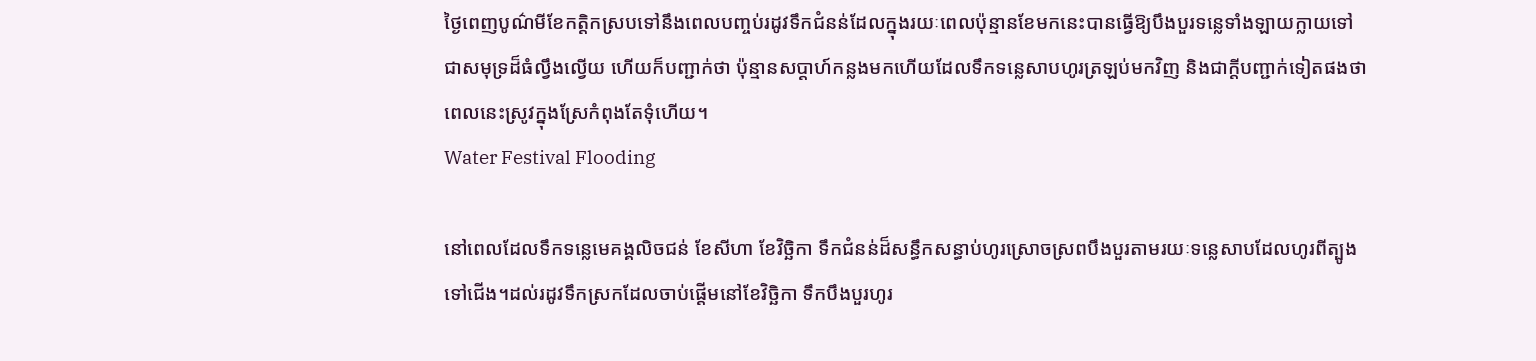ថ្ងៃពេញបូណ៌មីខែកត្តិកស្របទៅនឹងពេលបញ្ចប់រដូវទឹកជំនន់ដែលក្នុងរយៈពេលប៉ុន្មានខែមកនេះបានធ្វើឱ្យបឹងបួរទន្លេទាំងឡាយក្លាយទៅជាសមុទ្រដ៏ធំល្វឹងល្វើយ ហើយក៏បញ្ជាក់ថា ប៉ុន្មានសប្តាហ៍កន្លងមកហើយដែលទឹកទន្លេសាបហូរត្រឡប់មកវិញ និងជាក្តីបញ្ជាក់ទៀតផងថា ពេលនេះស្រូវក្នុងស្រែកំពុងតែទុំហើយ។
Water Festival Flooding

នៅពេលដែលទឹកទន្លេមេគង្គលិចជន់ ខែសីហា ខែវិច្ឆិកា ទឹកជំនន់ដ៏សន្ធឹកសន្ធាប់ហូរស្រោចស្រពបឹងបួរតាមរយៈទន្លេសាបដែលហូរពីត្បូងទៅជើង។ដល់រដូវទឹកស្រកដែលចាប់ផ្តើមនៅខែវិច្ឆិកា ទឹកបឹងបួរហូរ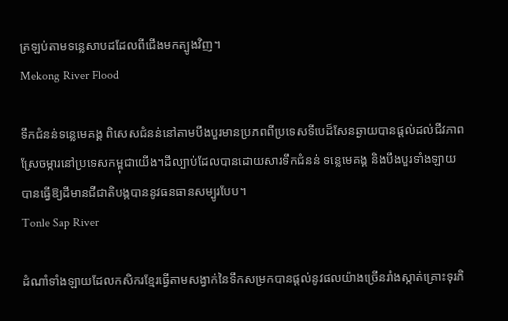ត្រឡប់តាមទន្លេសាបដដែលពីជើងមកត្បូងវិញ។
Mekong River Flood

ទឹកជំនន់ទន្លេមេគង្គ ពិសេសជំនន់នៅតាមបឹងបួរមានប្រភពពីប្រទេសទីបេដ៏សែនឆ្ងាយបានផ្តល់ដល់ជីវភាពស្រែចម្ការនៅប្រទេសកម្ពុជាយើង។ដីល្បាប់ដែលបានដោយសារទឹកជំនន់ ទន្លេមេគង្គ និងបឹងបួរទាំងឡាយបានធ្វើឱ្យដីមានជីជាតិបង្កបាននូវធនធានសម្បូរបែប។
Tonle Sap River

ដំណាំទាំងឡាយដែលកសិករខ្មែរធ្វើតាមសង្វាក់នៃទឹកសម្រកបានផ្តល់នូវផលយ៉ាងច្រើនរាំងស្កាត់គ្រោះទុរភិ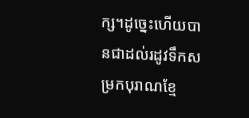ក្ស។ដូច្នេះហើយបានជាដល់រដូវទឹកសម្រកបុរាណខ្មែ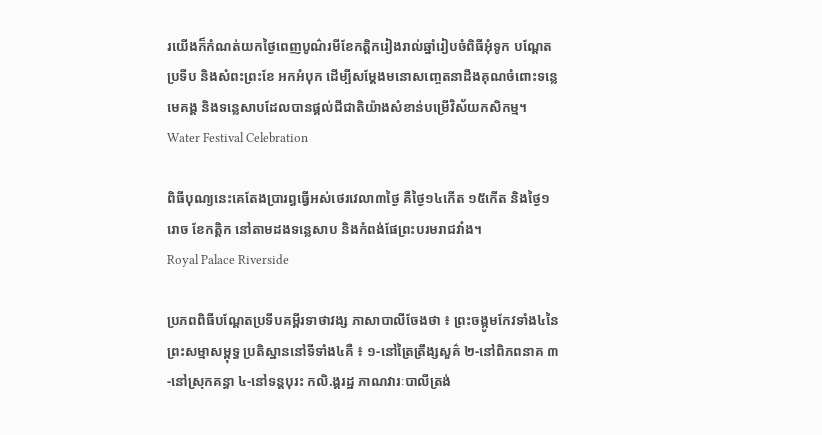រយើងក៏កំណត់យកថ្ងៃពេញបូណ៌រមីខែកត្តិករៀងរាល់ឆ្នាំរៀបចំពិធីអុំទូក បណ្តែតប្រទីប និងសំពះព្រះខែ អកអំបុក ដើម្បីសម្តែងមនោសញ្ចេតនាដឹងគុណចំពោះទន្លេមេគង្គ និងទន្លេសាបដែលបានផ្តល់ជីជាតិយ៉ាងសំខាន់បម្រើវិស័យកសិកម្ម។
Water Festival Celebration

ពិធីបុណ្យនេះគេតែងប្រារព្ធធ្វើអស់ថេរវេលា៣ថ្ងៃ គឺថ្ងៃ១៤កើត ១៥កើត និងថ្ងៃ១រោច ខែកត្តិក នៅតាមដងទន្លេសាប និងកំពង់ផែព្រះបរមរាជវាំង។
Royal Palace Riverside

ប្រភពពិធីបណ្តែតប្រទីបគម្ពីរទាថាវង្ស ភាសាបាលីចែងថា ៖ ព្រះចង្កូមកែវទាំង៤នៃព្រះសម្មាសម្ពុទ្ធ ប្រតិស្ឋាននៅទីទាំង៤គឺ ៖ ១-នៅត្រៃត្រឹង្សសួគ៌ ២-នៅពិភពនាគ ៣-នៅស្រុកគន្ធា ៤-នៅទន្តបុរះ កលិ.ង្គរដ្ឋ ភាណវារៈបាលីត្រង់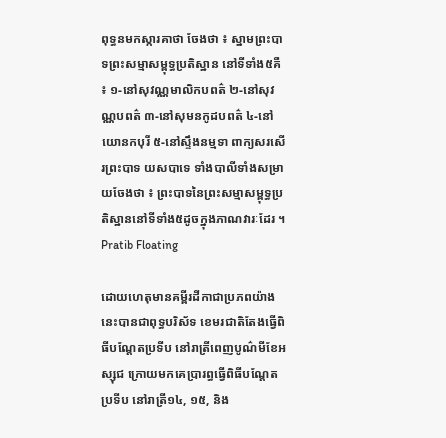ពុទ្ធនមកស្ការគាថា ចែងថា ៖ ស្នាមព្រះបាទព្រះសម្មាសម្ពុទ្ធប្រតិស្ឋាន នៅទីទាំង៥គឺ ៖ ១-នៅសុវណ្ណមាលិកបពត៌ ២-នៅសុវណ្ណបពត៌ ៣-នៅសុមនកូដបពត៌ ៤-នៅយោនកបុរី ៥-នៅស្ទឹងនម្មទា ពាក្យសរសើរព្រះបាទ យសបាទេ ទាំងបាលីទាំងសម្រាយចែងថា ៖ ព្រះបាទនៃព្រះសម្មាសម្ពុទ្ធប្រតិស្ឋាននៅទីទាំង៥ដូចក្នុងភាណវារៈដែរ ។
Pratib Floating

ដោយហេតុមានគម្ពីរដីកាជាប្រភពយ៉ាងនេះបានជាពុទ្ធបរិស័ទ ខេមរជាតិតែងធ្វើពិធីបណ្តែតប្រទីប នៅរាត្រីពេញបូណ៌មីខែអស្សុជ ក្រោយមកគេប្រារព្ធធ្វើពិធីបណ្តែតប្រទីប នៅរាត្រី១៤, ១៥, និង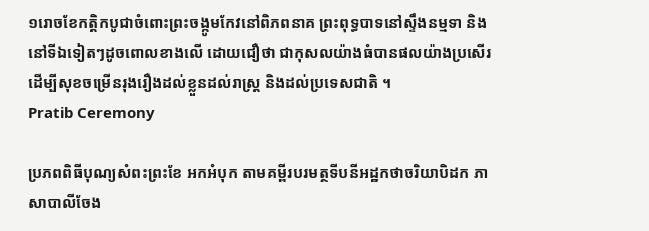១រោចខែកត្តិកបូជាចំពោះព្រះចង្កូមកែវនៅពិភពនាគ ព្រះពុទ្ធបាទនៅស្ទឹងនម្មទា និងនៅទីឯទៀតៗដូចពោលខាងលើ ដោយជឿថា ជាកុសលយ៉ាងធំបានផលយ៉ាងប្រសើរ ដើម្បីសុខចម្រើនរុងរឿងដល់ខ្លួនដល់រាស្ត្រ និងដល់ប្រទេសជាតិ ។
Pratib Ceremony

ប្រភពពិធីបុណ្យសំពះព្រះខែ អកអំបុក តាមគម្ពីរបរមត្ថទីបនីអដ្ឋកថាចរិយាបិដក ភាសាបាលីចែង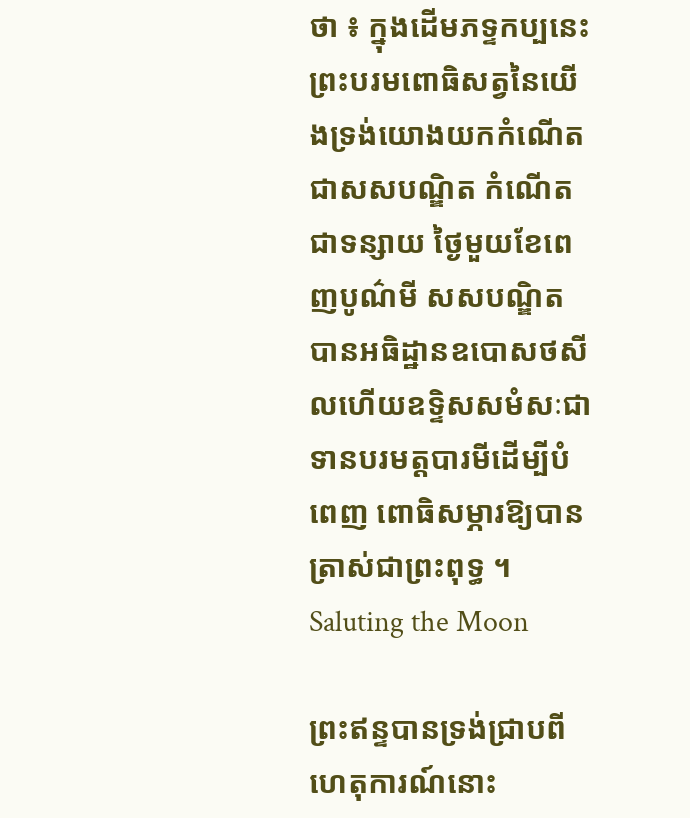ថា ៖ ក្នុងដើមភទ្ទកប្បនេះព្រះបរមពោធិសត្វនៃយើងទ្រង់យោងយកកំណើតជាសសបណ្ឌិត កំណើតជាទន្សាយ ថ្ងៃមួយខែពេញបូណ៌មី សសបណ្ឌិត បានអធិដ្ឋានឧបោសថសីលហើយឧទ្ទិសសមំសៈជាទានបរមត្តបារមីដើម្បីបំពេញ ពោធិសម្ភារឱ្យបានត្រាស់ជាព្រះពុទ្ធ ។
Saluting the Moon

ព្រះឥន្ទបានទ្រង់ជ្រាបពីហេតុការណ៍នោះ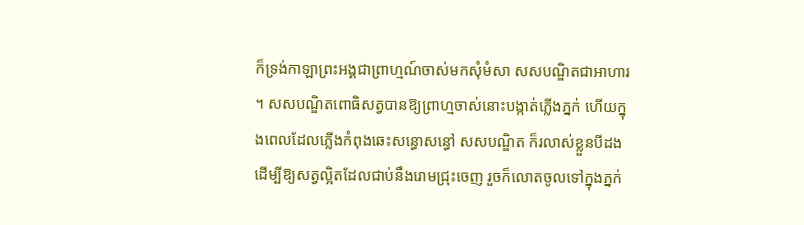ក៏ទ្រង់កាឡាព្រះអង្គជាព្រាហ្មណ៍ចាស់មកសុំមំសា សសបណ្ឌិតជាអាហារ ។ សសបណ្ឌិតពោធិសត្វបានឱ្យព្រាហ្មចាស់នោះបង្កាត់ភ្លើងភ្នក់ ហើយក្នុងពេលដែលភ្លើងកំពុងឆេះសន្ធោសន្ធៅ សសបណ្ឌិត ក៏រលាស់ខ្លួនបីដងដើម្បីឱ្យសត្វល្អិតដែលជាប់នឹងរោមជ្រុះចេញ រួចក៏លោតចូលទៅក្នុងភ្នក់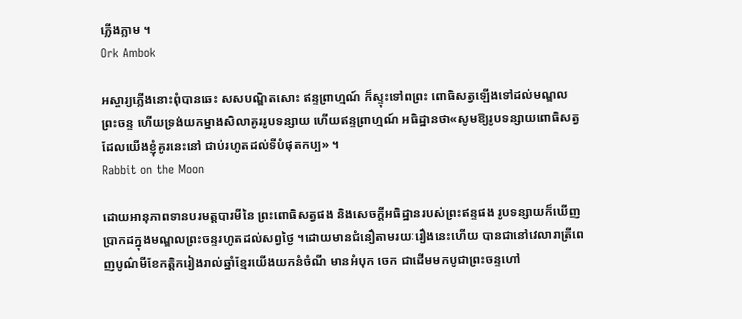ភ្លើងភ្លាម ។
Ork Ambok

អស្ចារ្យភ្លើងនោះពុំបានឆេះ សសបណ្ឌិតសោះ ឥន្ទព្រាហ្មណ៍ ក៏ស្ទុះទៅពព្រះ ពោធិសត្វឡើងទៅដល់មណ្ឌលព្រះចន្ទ ហើយទ្រង់យកម្នាងសិលាគូររូបទន្សាយ ហើយឥន្ទព្រាហ្មណ៍ អធិដ្ឋានថា«សូមឱ្យរូបទន្សាយពោធិសត្វដែលយើងខ្ញុំគូរនេះនៅ ជាប់រហូតដល់ទីបំផុតកប្ប» ។
Rabbit on the Moon

ដោយអានុភាពទានបរមត្តបារមីនៃ ព្រះពោធិសត្វផង និងសេចក្តីអធិដ្ឋានរបស់ព្រះឥន្ទផង រូបទន្សាយក៏ឃើញប្រាកដក្នុងមណ្ឌលព្រះចន្ទរហូតដល់សព្វថ្ងៃ ។ដោយមានជំនឿតាមរយៈរឿងនេះហើយ បានជានៅវេលារាត្រីពេញបូណ៌មីខែកត្តិករៀងរាល់ឆ្នាំខ្មែរយើងយកនំចំណី មានអំបុក ចេក ជាដើមមកបូជាព្រះចន្ទហៅ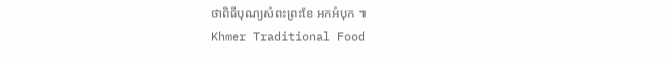ថាពិធីបុណ្យសំពះព្រះខែ អកអំបុក ៕
Khmer Traditional Food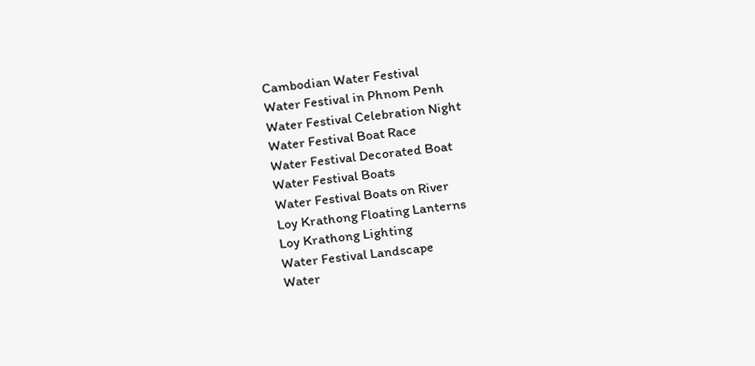Cambodian Water Festival
Water Festival in Phnom Penh
Water Festival Celebration Night
Water Festival Boat Race
Water Festival Decorated Boat
Water Festival Boats
Water Festival Boats on River
Loy Krathong Floating Lanterns
Loy Krathong Lighting
Water Festival Landscape
Water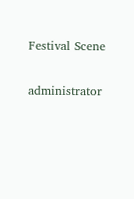Festival Scene

administrator